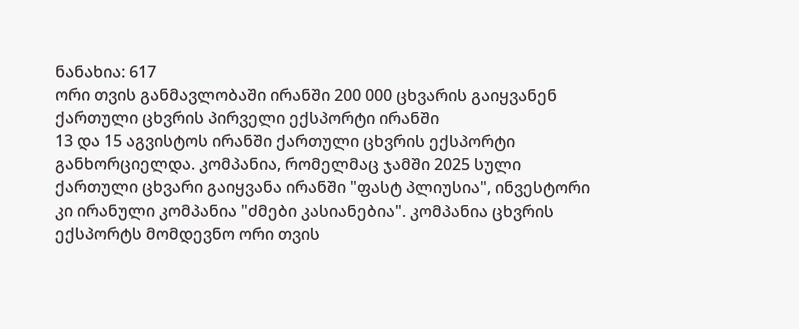ნანახია: 617
ორი თვის განმავლობაში ირანში 200 000 ცხვარის გაიყვანენ
ქართული ცხვრის პირველი ექსპორტი ირანში
13 და 15 აგვისტოს ირანში ქართული ცხვრის ექსპორტი განხორციელდა. კომპანია, რომელმაც ჯამში 2025 სული ქართული ცხვარი გაიყვანა ირანში "ფასტ პლიუსია", ინვესტორი კი ირანული კომპანია "ძმები კასიანებია". კომპანია ცხვრის ექსპორტს მომდევნო ორი თვის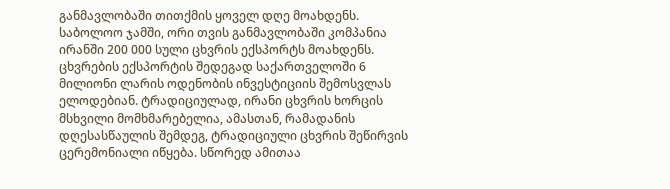განმავლობაში თითქმის ყოველ დღე მოახდენს. საბოლოო ჯამში, ორი თვის განმავლობაში კომპანია ირანში 200 000 სული ცხვრის ექსპორტს მოახდენს. ცხვრების ექსპორტის შედეგად საქართველოში 6 მილიონი ლარის ოდენობის ინვესტიციის შემოსვლას ელოდებიან. ტრადიციულად, ირანი ცხვრის ხორცის მსხვილი მომხმარებელია, ამასთან, რამადანის დღესასწაულის შემდეგ, ტრადიციული ცხვრის შეწირვის ცერემონიალი იწყება. სწორედ ამითაა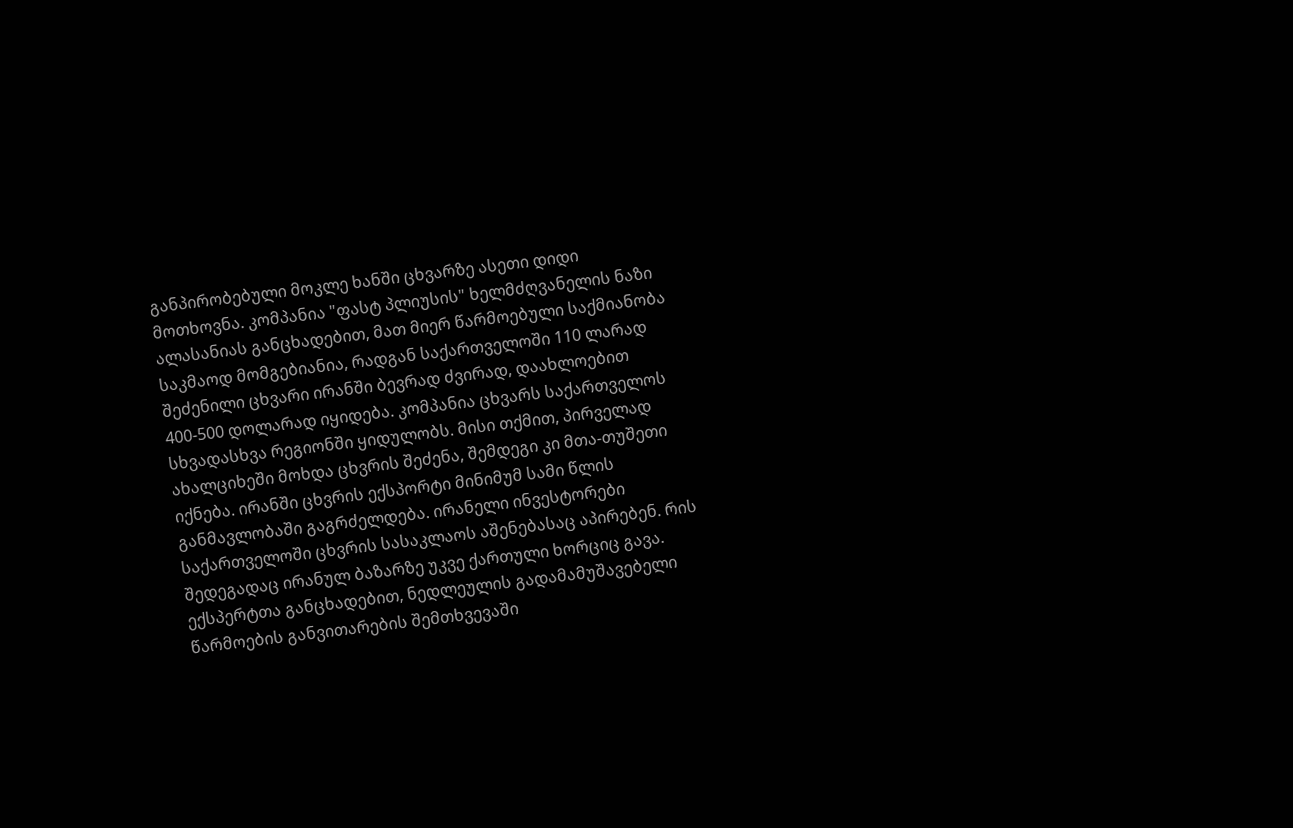განპირობებული მოკლე ხანში ცხვარზე ასეთი დიდი მოთხოვნა. კომპანია "ფასტ პლიუსის" ხელმძღვანელის ნაზი ალასანიას განცხადებით, მათ მიერ წარმოებული საქმიანობა საკმაოდ მომგებიანია, რადგან საქართველოში 110 ლარად შეძენილი ცხვარი ირანში ბევრად ძვირად, დაახლოებით 400-500 დოლარად იყიდება. კომპანია ცხვარს საქართველოს სხვადასხვა რეგიონში ყიდულობს. მისი თქმით, პირველად ახალციხეში მოხდა ცხვრის შეძენა, შემდეგი კი მთა-თუშეთი იქნება. ირანში ცხვრის ექსპორტი მინიმუმ სამი წლის განმავლობაში გაგრძელდება. ირანელი ინვესტორები საქართველოში ცხვრის სასაკლაოს აშენებასაც აპირებენ. რის შედეგადაც ირანულ ბაზარზე უკვე ქართული ხორციც გავა. ექსპერტთა განცხადებით, ნედლეულის გადამამუშავებელი წარმოების განვითარების შემთხვევაში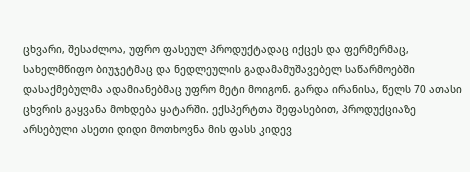ცხვარი, შესაძლოა, უფრო ფასეულ პროდუქტადაც იქცეს და ფერმერმაც, სახელმწიფო ბიუჯეტმაც და ნედლეულის გადამამუშავებელ საწარმოებში დასაქმებულმა ადამიანებმაც უფრო მეტი მოიგონ. გარდა ირანისა, წელს 70 ათასი ცხვრის გაყვანა მოხდება ყატარში. ექსპერტთა შეფასებით, პროდუქციაზე არსებული ასეთი დიდი მოთხოვნა მის ფასს კიდევ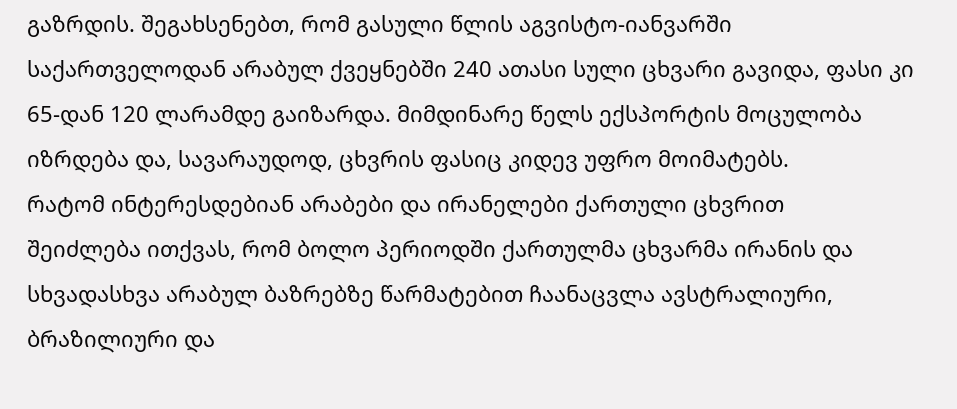გაზრდის. შეგახსენებთ, რომ გასული წლის აგვისტო-იანვარში საქართველოდან არაბულ ქვეყნებში 240 ათასი სული ცხვარი გავიდა, ფასი კი 65-დან 120 ლარამდე გაიზარდა. მიმდინარე წელს ექსპორტის მოცულობა იზრდება და, სავარაუდოდ, ცხვრის ფასიც კიდევ უფრო მოიმატებს.
რატომ ინტერესდებიან არაბები და ირანელები ქართული ცხვრით
შეიძლება ითქვას, რომ ბოლო პერიოდში ქართულმა ცხვარმა ირანის და სხვადასხვა არაბულ ბაზრებზე წარმატებით ჩაანაცვლა ავსტრალიური, ბრაზილიური და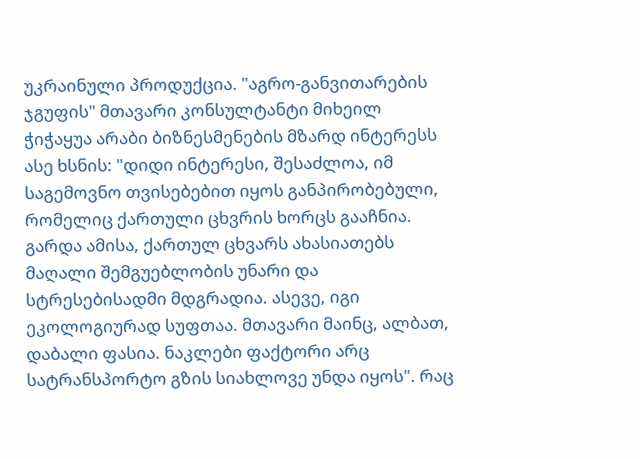უკრაინული პროდუქცია. "აგრო-განვითარების ჯგუფის" მთავარი კონსულტანტი მიხეილ ჭიჭაყუა არაბი ბიზნესმენების მზარდ ინტერესს ასე ხსნის: "დიდი ინტერესი, შესაძლოა, იმ საგემოვნო თვისებებით იყოს განპირობებული, რომელიც ქართული ცხვრის ხორცს გააჩნია. გარდა ამისა, ქართულ ცხვარს ახასიათებს მაღალი შემგუებლობის უნარი და სტრესებისადმი მდგრადია. ასევე, იგი ეკოლოგიურად სუფთაა. მთავარი მაინც, ალბათ, დაბალი ფასია. ნაკლები ფაქტორი არც სატრანსპორტო გზის სიახლოვე უნდა იყოს". რაც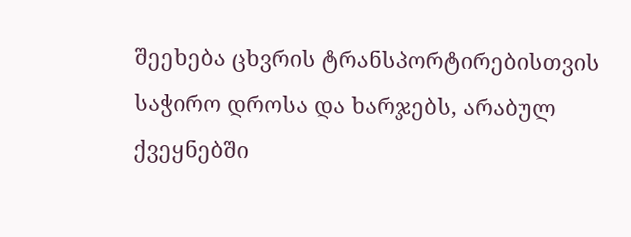შეეხება ცხვრის ტრანსპორტირებისთვის საჭირო დროსა და ხარჯებს, არაბულ ქვეყნებში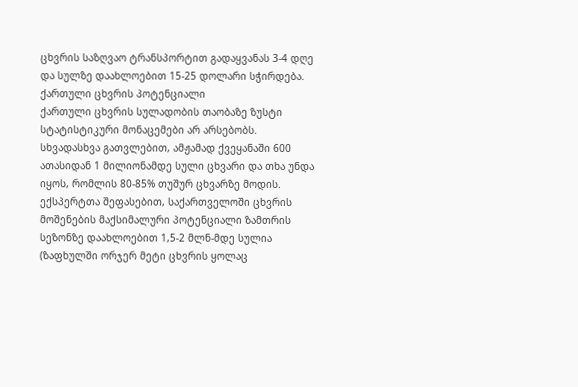ცხვრის საზღვაო ტრანსპორტით გადაყვანას 3-4 დღე და სულზე დაახლოებით 15-25 დოლარი სჭირდება.
ქართული ცხვრის პოტენციალი
ქართული ცხვრის სულადობის თაობაზე ზუსტი სტატისტიკური მონაცემები არ არსებობს. სხვადასხვა გათვლებით, ამჟამად ქვეყანაში 600 ათასიდან 1 მილიონამდე სული ცხვარი და თხა უნდა იყოს, რომლის 80-85% თუშურ ცხვარზე მოდის. ექსპერტთა შეფასებით, საქართველოში ცხვრის მოშენების მაქსიმალური პოტენციალი ზამთრის სეზონზე დაახლოებით 1,5-2 მლნ-მდე სულია (ზაფხულში ორჯერ მეტი ცხვრის ყოლაც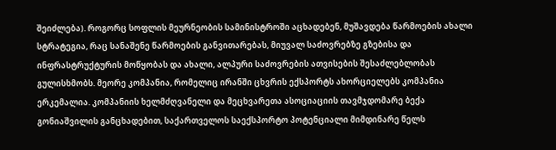შეიძლება). როგორც სოფლის მეურნეობის სამინისტროში აცხადებენ, მუშავდება წარმოების ახალი სტრატეგია, რაც სანაშენე წარმოების განვითარებას, მიუვალ საძოვრებზე გზებისა და ინფრასტრუქტურის მოწყობას და ახალი, ალპური საძოვრების ათვისების შესაძლებლობას გულისხმობს. მეორე კომპანია, რომელიც ირანში ცხვრის ექსპორტს ახორციელებს კომპანია ერკემალია. კომპანიის ხელმძღვანელი და მეცხვარეთა ასოციაციის თავმჯდომარე ბექა გონიაშვილის განცხადებით, საქართველოს საექსპორტო პოტენციალი მიმდინარე წელს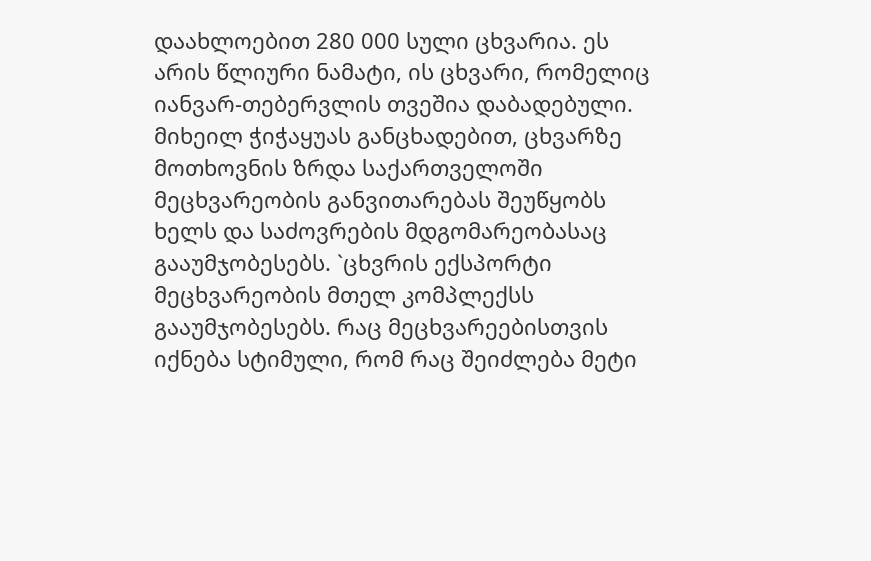დაახლოებით 280 000 სული ცხვარია. ეს არის წლიური ნამატი, ის ცხვარი, რომელიც იანვარ-თებერვლის თვეშია დაბადებული. მიხეილ ჭიჭაყუას განცხადებით, ცხვარზე მოთხოვნის ზრდა საქართველოში მეცხვარეობის განვითარებას შეუწყობს ხელს და საძოვრების მდგომარეობასაც გააუმჯობესებს. `ცხვრის ექსპორტი მეცხვარეობის მთელ კომპლექსს გააუმჯობესებს. რაც მეცხვარეებისთვის იქნება სტიმული, რომ რაც შეიძლება მეტი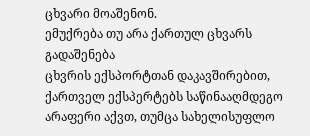ცხვარი მოაშენონ.
ემუქრება თუ არა ქართულ ცხვარს გადაშენება
ცხვრის ექსპორტთან დაკავშირებით, ქართველ ექსპერტებს საწინააღმდეგო არაფერი აქვთ, თუმცა სახელისუფლო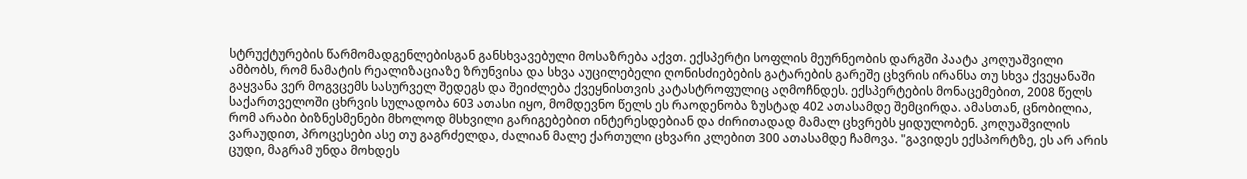სტრუქტურების წარმომადგენლებისგან განსხვავებული მოსაზრება აქვთ. ექსპერტი სოფლის მეურნეობის დარგში პაატა კოღუაშვილი ამბობს, რომ ნამატის რეალიზაციაზე ზრუნვისა და სხვა აუცილებელი ღონისძიებების გატარების გარეშე ცხვრის ირანსა თუ სხვა ქვეყანაში გაყვანა ვერ მოგვცემს სასურველ შედეგს და შეიძლება ქვეყნისთვის კატასტროფულიც აღმოჩნდეს. ექსპერტების მონაცემებით, 2008 წელს საქართველოში ცხრვის სულადობა 603 ათასი იყო, მომდევნო წელს ეს რაოდენობა ზუსტად 402 ათასამდე შემცირდა. ამასთან, ცნობილია, რომ არაბი ბიზნესმენები მხოლოდ მსხვილი გარიგებებით ინტერესდებიან და ძირითადად მამალ ცხვრებს ყიდულობენ. კოღუაშვილის ვარაუდით, პროცესები ასე თუ გაგრძელდა, ძალიან მალე ქართული ცხვარი კლებით 300 ათასამდე ჩამოვა. "გავიდეს ექსპორტზე, ეს არ არის ცუდი, მაგრამ უნდა მოხდეს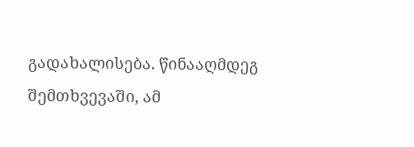გადახალისება. წინააღმდეგ შემთხვევაში, ამ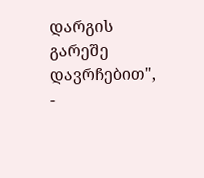დარგის გარეშე დავრჩებით", -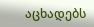აცხადებს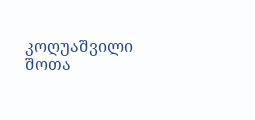კოღუაშვილი
შოთა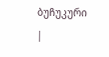ბუჩუკური
|